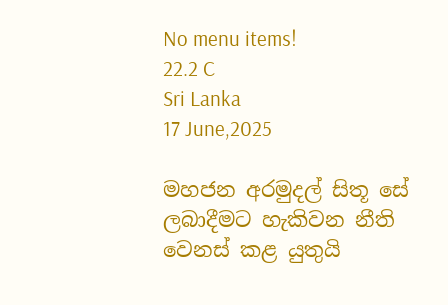No menu items!
22.2 C
Sri Lanka
17 June,2025

මහජන අරමුදල් සිතූ සේ ලබාදීමට හැකිවන නීති වෙනස් කළ යුතුයි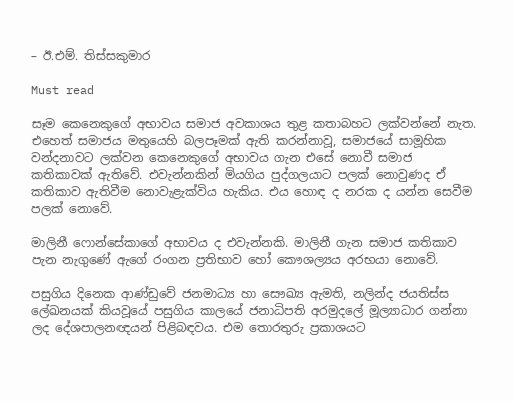– ඊ.එම්. තිස්සකුමාර

Must read

සෑම කෙනෙකුගේ අභාවය සමාජ අවකාශය තුළ කතාබහට ලක්වන්නේ නැත. එහෙත් සමාජය මතුයෙහි බලපෑමක් ඇති කරන්නාවූ, සමාජයේ සාමූහික වන්දනාවට ලක්වන කෙනෙකුගේ අභාවය ගැන එසේ නොවී සමාජ කතිකාවක් ඇතිවේ. එවැන්නකින් මියගිය පුද්ගලයාට පලක් නොවුණද ඒ කතිකාව ඇතිවීම නොවැළැක්විය හැකිය. එය හොඳ ද නරක ද යන්න සෙවීම පලක් නොවේ.

මාලිනී ෆොන්සේකාගේ අභාවය ද එවැන්නකි. මාලිනී ගැන සමාජ කතිකාව පැන නැගුණේ ඇගේ රංගන ප්‍රතිභාව හෝ කෞශල්‍යය අරභයා නොවේ.

පසුගිය දිනෙක ආණ්ඩුවේ ජනමාධ්‍ය හා සෞඛ්‍ය ඇමති, නලින්ද ජයතිස්ස ලේඛනයක් කියවූයේ පසුගිය කාලයේ ජනාධිපති අරමුදලේ මූල්‍යාධාර ගන්නා ලද දේශපාලනඥයන් පිළිබඳවය. එම තොරතුරු ප්‍රකාශයට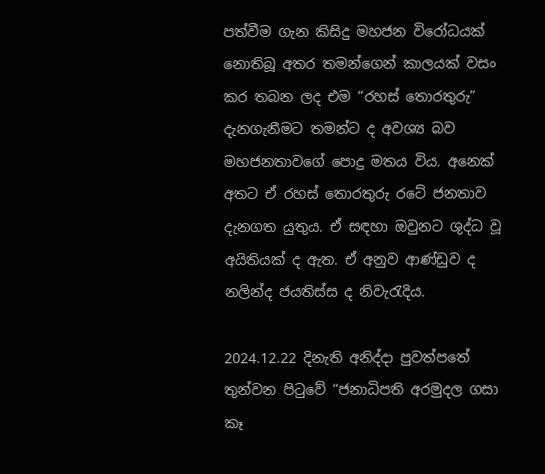පත්වීම ගැන කිසිදු මහජන විරෝධයක් නොතිබූ අතර තමන්ගෙන් කාලයක් වසං කර තබන ලද එම “රහස් තොරතුරු” දැනගැනීමට තමන්ට ද අවශ්‍ය බව මහජනතාවගේ පොදු මතය විය. අනෙක් අතට ඒ රහස් තොරතුරු රටේ ජනතාව දැනගත යුතුය. ඒ සඳහා ඔවුනට ශුද්ධ වූ අයිතියක් ද ඇත. ඒ අනුව ආණ්‌ඩුව ද නලින්ද ජයතිස්ස ද නිවැරැදිය.

2024.12.22 දිනැති අනිද්දා පුවත්පතේ තුන්වන පිටුවේ “ජනාධිපති අරමුදල ගසා කෑ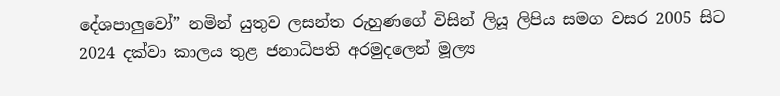දේශපාලු‍වෝ” නමින් යුතුව ලසන්ත රුහුණගේ විසින් ලියූ ලිපිය සමග වසර 2005 සිට 2024 දක්වා කාලය තුළ ජනාධිපති අරමුදලෙන් මූල්‍ය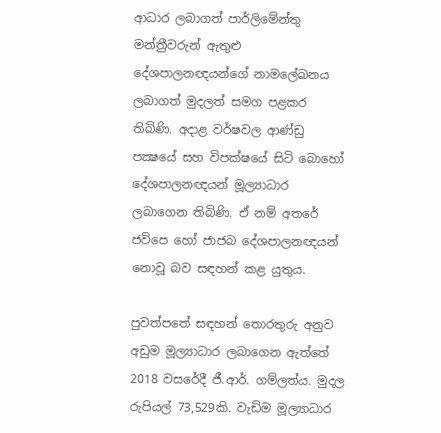ආධාර ලබාගත් පාර්ලිමේන්තු මන්ත්‍රීවරුන් ඇතුළු දේශපාලනඥයන්ගේ නාමලේඛනය ලබාගත් මුදලත් සමග පළකර තිබිණි. අදාළ වර්ෂවල ආණ්‌ඩු පක්‍ෂයේ සහ විපක්ෂයේ සිටි බොහෝ දේශපාලනඥයන් මූල්‍යාධාර ලබාගෙන තිබිණි. ඒ නම් අතරේ ජවිපෙ හෝ ජාජබ දේශපාලනඥයන් නොවූ බව සඳහන් කළ යුතුය.

පුවත්පතේ සඳහන් තොරතුරු අනුව අඩුම මූල්‍යාධාර ලබාගෙන ඇත්තේ 2018 වසරේදී ජී.ආර්. ගම්ලත්ය. මුදල රුපියල් 73,529කි. වැඩිම මූල්‍යාධාර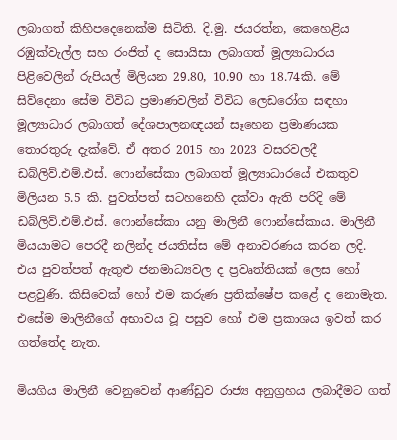ලබාගත් කිහිපදෙනෙක්ම සිටිති. දි.මු. ජයරත්න, කෙහෙළිය රඹුක්වැල්ල සහ රංජිත් ද සොයිසා ලබාගත් මූල්‍යාධාරය පිළිවෙලින් රුපියල් මිලියන 29.80, 10.90 හා 18.74කි. මේ සිව්දෙනා සේම විවිධ ප්‍රමාණවලින් විවිධ ලෙඩරෝග සඳහා මූල්‍යාධාර ලබාගත් දේශපාලනඥයන් සෑහෙන ප්‍රමාණයක තොරතුරු දැක්වේ. ඒ අතර 2015 හා 2023 වසරවලදී ඩබ්ලිව්.එම්.එස්. ෆොන්සේකා ලබාගත් මූල්‍යාධාරයේ එකතුව මිලියන 5.5 කි. පුවත්පත් සටහනෙහි දක්වා ඇති පරිදි මේ ඩබ්ලිව්.එම්.එස්. ෆොන්සේකා යනු මාලිනී ෆොන්සේකාය. මාලිනී මියයාමට පෙරදී නලින්ද ජයතිස්ස මේ අනාවරණය කරන ලදි. එය පුවත්පත් ඇතුළු ජනමාධ්‍යවල ද ප්‍රවෘත්තියක් ලෙස හෝ පළවුණි. කිසිවෙක් හෝ එම කරුණ ප්‍රතික්ෂේප කළේ ද නොමැත. එසේම මාලිනීගේ අභාවය වූ පසුව හෝ එම ප්‍රකාශය ඉවත් කර ගත්තේද නැත.

මියගිය මාලිනී වෙනුවෙන් ආණ්‌ඩුව රාජ්‍ය අනුග්‍රහය ලබාදීමට ගත්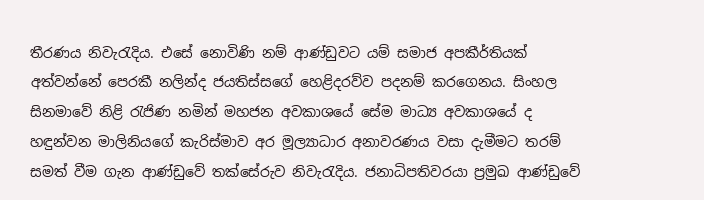තීරණය නිවැරැදිය. එසේ නොවිණි නම් ආණ්ඩුවට යම් සමාජ අපකීර්තියක් අත්වන්නේ පෙරකී නලින්ද ජයතිස්සගේ හෙළිදරව්ව පදනම් කරගෙනය. සිංහල සිනමාවේ නිළි රැජිණ නමින් මහජන අවකාශයේ සේම මාධ්‍ය අවකාශයේ ද හඳුන්වන මාලිනියගේ කැරිස්මාව අර මූල්‍යාධාර අනාවරණය වසා දැමීමට තරම් සමත් වීම ගැන ආණ්‌ඩුවේ තක්සේරුව නිවැරැදිය. ජනාධිපතිවරයා ප්‍රමුඛ ආණ්‌ඩුවේ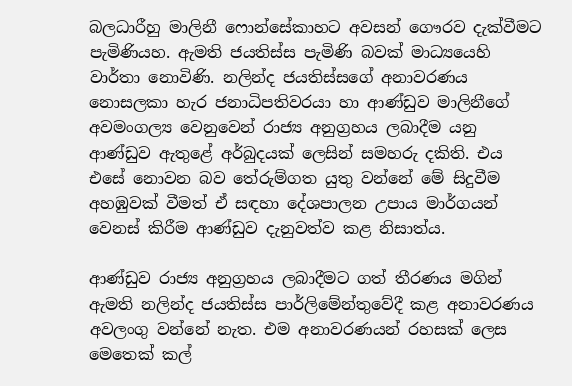බලධාරීහු මාලිනී ෆොන්සේකාහට අවසන් ගෞරව දැක්වීමට පැමිණියහ. ඇමති ජයතිස්ස පැමිණි බවක් මාධ්‍යයෙහි වාර්තා නොවිණි. නලින්ද ජයතිස්සගේ අනාවරණය නොසලකා හැර ජනාධිපතිවරයා හා ආණ්‌ඩුව මාලිනීගේ අවමංගල්‍ය වෙනුවෙන් රාජ්‍ය අනුග්‍රහය ලබාදීම යනු ආණ්‌ඩුව ඇතුළේ අර්බුදයක් ලෙසින් සමහරු දකිති. එය එසේ නොවන බව තේරුම්ගත යුතු වන්නේ මේ සිදුවීම අහඹුවක් වීමත් ඒ සඳහා දේශපාලන උපාය මාර්ගයන් වෙනස් කිරීම ආණ්‌ඩුව දැනුවත්ව කළ නිසාත්ය.

ආණ්‌ඩුව රාජ්‍ය අනුග්‍රහය ලබාදීමට ගත් තීරණය මගින් ඇමති නලින්ද ජයතිස්ස පාර්ලිමේන්තුවේදී කළ අනාවරණය අවලංගු වන්නේ නැත. එම අනාවරණයන් රහසක් ලෙස මෙතෙක් කල්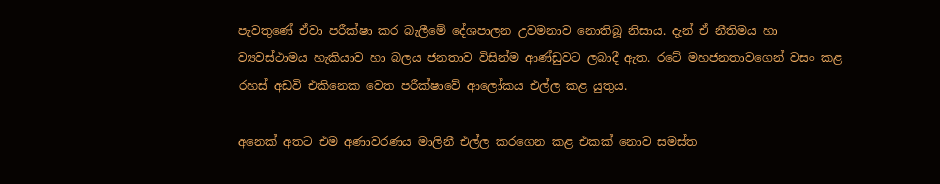පැවතුණේ ඒවා පරීක්ෂා කර බැලීමේ දේශපාලන උවමනාව නොතිබූ නිසාය. දැන් ඒ නීතිමය හා ව්‍යවස්ථාමය හැකියාව හා බලය ජනතාව විසින්ම ආණ්ඩුවට ලබාදී ඇත. රටේ මහජනතාවගෙන් වසං කළ රහස් අඩවි එකිනෙක වෙත පරීක්ෂාවේ ආලෝකය එල්ල කළ යුතුය.

අනෙක් අතට එම අණාවරණය මාලිනී එල්ල කරගෙන කළ එකක් නොව සමස්ත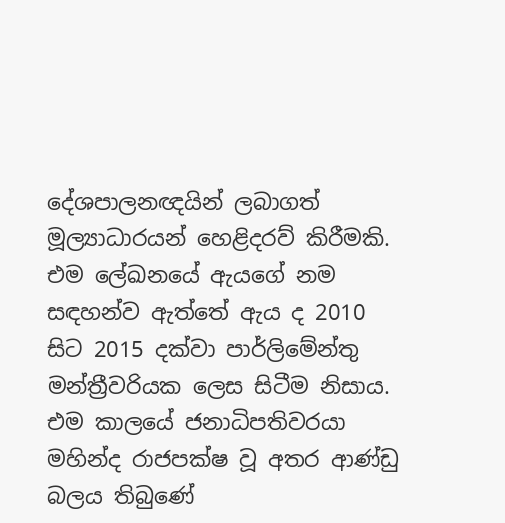දේශපාලනඥයින් ලබාගත් මූල්‍යාධාරයන් හෙළිදරව් කිරීමකි. එම ලේඛනයේ ඇයගේ නම සඳහන්ව ඇත්තේ ඇය ද 2010 සිට 2015 දක්වා පාර්ලිමේන්තු මන්ත්‍රීවරියක ලෙස සිටීම නිසාය. එම කාලයේ ජනාධිපතිවරයා මහින්ද රාජපක්ෂ වූ අතර ආණ්‌ඩු බලය තිබුණේ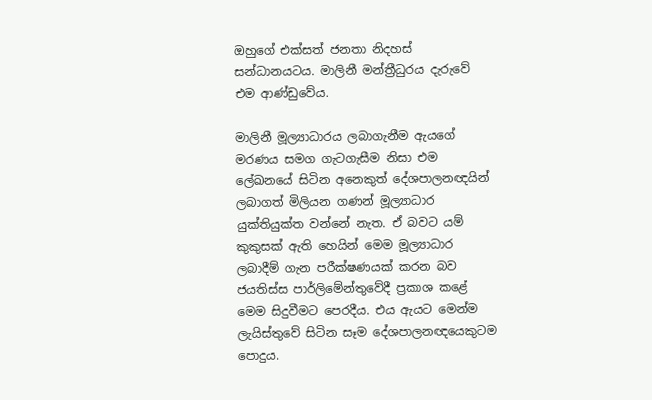ඔහුගේ එක්සත් ජනතා නිදහස් සන්ධානයටය. මාලිනී මන්ත්‍රීධුරය දැරුවේ එම ආණ්‌ඩුවේය.

මාලිනී මූල්‍යාධාරය ලබාගැනීම ඇයගේ මරණය සමග ගැටගැසීම නිසා එම ලේඛනයේ සිටින අනෙකුත් දේශපාලනඥයින් ලබාගත් මිලියන ගණන් මූල්‍යාධාර යුක්තියුක්ත වන්නේ නැත. ඒ බවට යම් කුකුසක් ඇති හෙයින් මෙම මූල්‍යාධාර ලබාදීම් ගැන පරීක්ෂණයක් කරන බව ජයතිස්ස පාර්ලිමේන්තුවේදී ප්‍රකාශ කළේ මෙම සිදුවීමට පෙරදීය. එය ඇයට මෙන්ම ලැයිස්තුවේ සිටින සෑම දේශපාලනඥයෙකුටම පොදුය.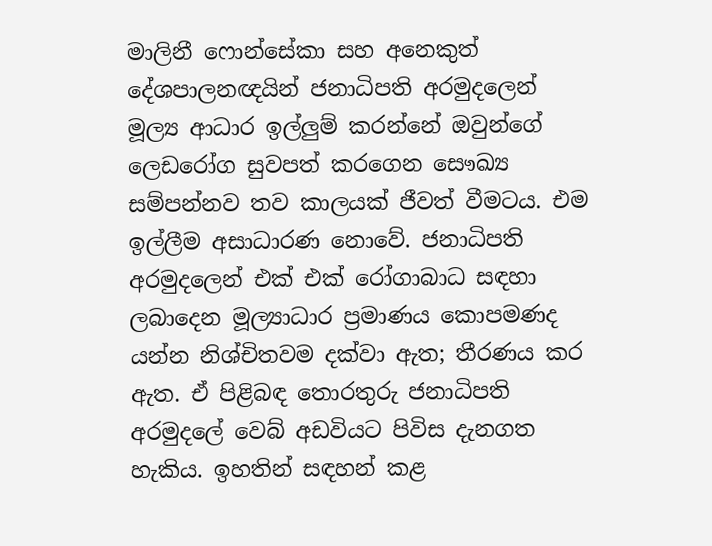මාලිනී ෆොන්සේකා සහ අනෙකුත් දේශපාලනඥයින් ජනාධිපති අරමුදලෙන් මූල්‍ය ආධාර ඉල්ලු‍ම් කරන්නේ ඔවුන්ගේ ලෙඩරෝග සුවපත් කරගෙන සෞඛ්‍ය සම්පන්නව තව කාලයක් ජීවත් වීමටය. එම ඉල්ලීම අසාධාරණ නොවේ. ජනාධිපති අරමුදලෙන් එක් එක් රෝගාබාධ සඳහා ලබාදෙන මූල්‍යාධාර ප්‍රමාණය කොපමණද යන්න නිශ්චිතවම දක්වා ඇත; තීරණය කර ඇත. ඒ පිළිබඳ තොරතුරු ජනාධිපති අරමුදලේ වෙබ් අඩවියට පිවිස දැනගත හැකිය. ඉහතින් සඳහන් කළ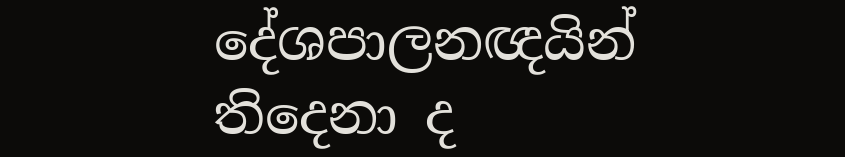දේශපාලනඥයින් තිදෙනා ද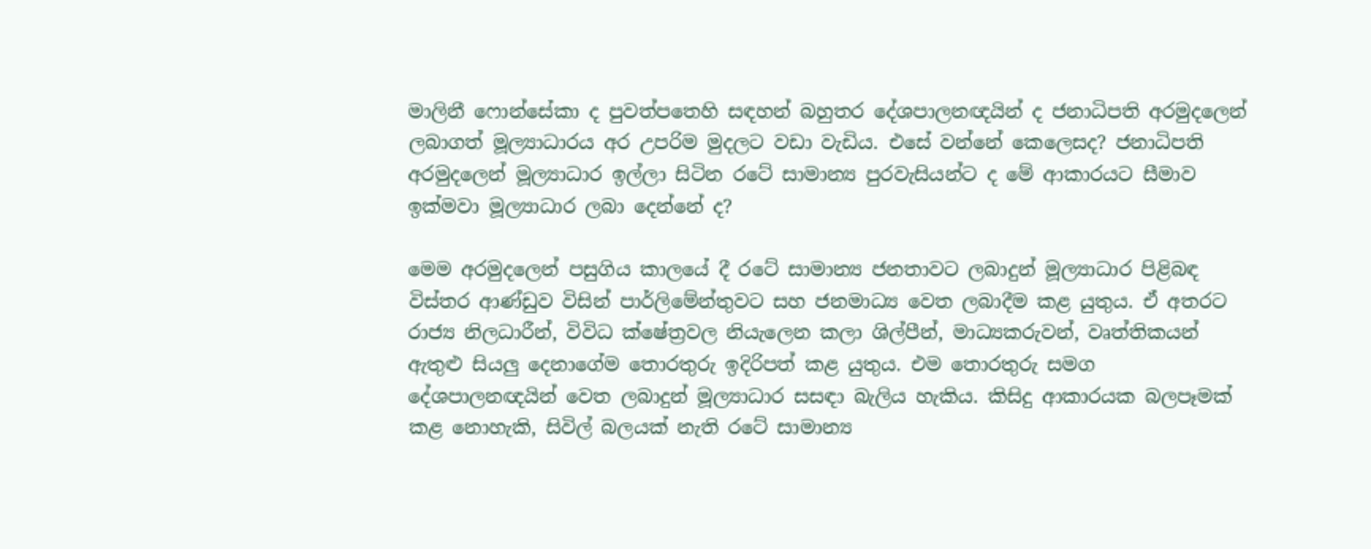මාලිනී ෆොන්සේකා ද පුවත්පතෙහි සඳහන් බහුතර දේශපාලනඥයින් ද ජනාධිපති අරමුදලෙන් ලබාගත් මූල්‍යාධාරය අර උපරිම මුදලට වඩා වැඩිය. එසේ වන්නේ කෙලෙසද? ජනාධිපති අරමුදලෙන් මූල්‍යාධාර ඉල්ලා සිටින රටේ සාමාන්‍ය පුරවැසියන්ට ද මේ ආකාරයට සීමාව ඉක්මවා මූල්‍යාධාර ලබා දෙන්නේ ද?

මෙම අරමුදලෙන් පසුගිය කාලයේ දී රටේ සාමාන්‍ය ජනතාවට ලබාදුන් මූල්‍යාධාර පිළිබඳ විස්තර ආණ්‌ඩුව විසින් පාර්ලිමේන්තුවට සහ ජනමාධ්‍ය වෙත ලබාදීම කළ යුතුය. ඒ අතරට රාජ්‍ය නිලධාරීන්, විවිධ ක්ෂේත්‍රවල නියැලෙන කලා ශිල්පීන්, මාධ්‍යකරුවන්, වෘත්තිකයන් ඇතුළු සියලු‍ දෙනාගේම තොරතුරු ඉදිරිපත් කළ යුතුය. එම තොරතුරු සමග දේශපාලනඥයින් වෙත ලබාදුන් මූල්‍යාධාර සසඳා බැලිය හැකිය. කිසිදු ආකාරයක බලපෑමක් කළ නොහැකි, සිවිල් බලයක් නැති රටේ සාමාන්‍ය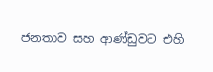ජනතාව සහ ආණ්ඩුවට එහි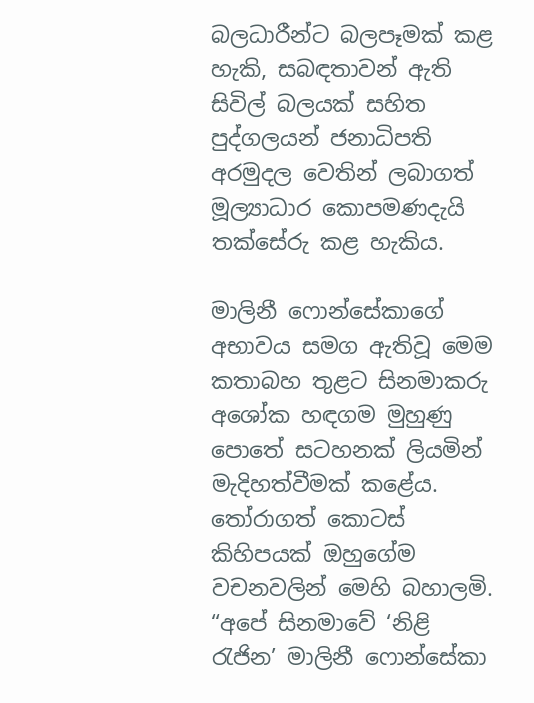බලධාරීන්ට බලපෑමක් කළ හැකි, සබඳතාවන් ඇති සිවිල් බලයක් සහිත පුද්ගලයන් ජනාධිපති අරමුදල වෙතින් ලබාගත් මූල්‍යාධාර කොපමණදැයි තක්සේරු කළ හැකිය.

මාලිනී ෆොන්සේකාගේ අභාවය සමග ඇතිවූ මෙම කතාබහ තුළට සිනමාකරු අශෝක හඳගම මුහුණු පොතේ සටහනක් ලියමින් මැදිහත්වීමක් කළේය. තෝරාගත් කොටස් කිහිපයක් ඔහුගේම වචනවලින් මෙහි බහාලමි. “අපේ සිනමාවේ ‘නිළි රැජින’ මාලිනී ෆොන්සේකා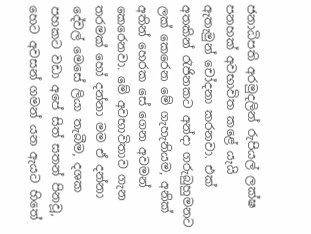ජනාධිපති අරමුදලින් රුපියල් ලක්ෂ පනහක් අවභාවිත කළේ යැයි ඇතැමුන් චෝදනා කරනවා. එක් අතකින් රැජිනකට අන්දා ගරුබුහුමනට ලක් කෙරෙන මේ ගැහැනියම, අනික් අතින් හෙරක සේ ගෙන අවමන් කෙරෙනවා. මේ අවභාවිතාව ගැන තරමක් හෝ දන්නා මම ඒ දන්නා දේවල් මෙසේ ලියා තැබීම, දශක පහකට වඩා අපේ සිත් සතන් පිනවූ, හෙට අවසන් ගමන් යන ඇයට හිතේ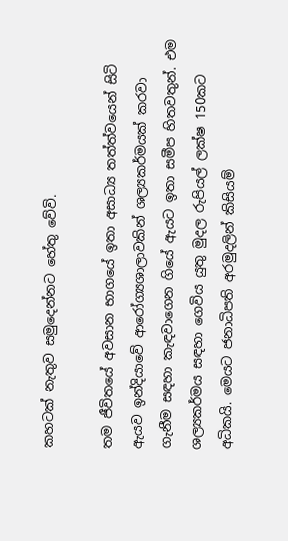කහටක් නැතුව සමුදෙන්නට හේතු වේවි.

තම ජීවිතයේ අවසාන භාගයේ ඉතා අසාධ්‍ය තත්ත්වයෙන් සිටි ඇයව ඉන්දියාවේ ආරෝග්‍යශාලාවකින් ශල්‍යකර්මයක් කරවා ගැනීම සඳහා කැඳවාගෙන ගියේ ඇයට ඉතා සමීප හිතවතුන්. එම ශල්‍යකර්මය සඳහා ගෙවිය යුතු මුදල රුපියල් ලක්ෂ 150කට අධිකයි. මෙයට ජනාධිපති අරමුදලින් කිසියම්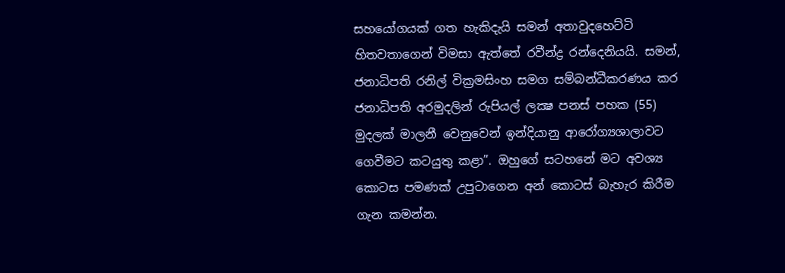සහයෝගයක් ගත හැකිදැයි සමන් අතාවුදහෙට්ටි හිතවතාගෙන් විමසා ඇත්තේ රවීන්ද්‍ර රන්දෙනියයි. සමන්, ජනාධිපති රනිල් වික්‍රමසිංහ සමග සම්බන්ධීකරණය කර ජනාධිපති අරමුදලින් රුපියල් ලක්‍ෂ පනස් පහක (55) මුදලක් මාලනී වෙනුවෙන් ඉන්දියානු ආරෝග්‍යශාලාවට ගෙවීමට කටයුතු කළා”. ඔහුගේ සටහනේ මට අවශ්‍ය කොටස පමණක් උපුටාගෙන අන් කොටස් බැහැර කිරීම ගැන කමන්න.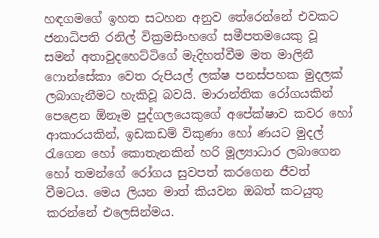හඳගමගේ ඉහත සටහන අනුව තේරෙන්නේ එවකට ජනාධිපති රනිල් වික්‍රමසිංහගේ සමීපතමයෙකු වූ සමන් අතාවුදහෙට්ටිගේ මැදිහත්වීම මත මාලිනී ෆොන්සේකා වෙත රුපියල් ලක්ෂ පනස්පහක මුදලක් ලබාගැනීමට හැකිවූ බවයි. මාරාන්තික රෝගයකින් පෙළෙන ඕනෑම පුද්ගලයෙකුගේ අපේක්ෂාව කවර හෝ ආකාරයකින්, ඉඩකඩම් විකුණා හෝ ණයට මුදල් රැගෙන හෝ කොතැනකින් හරි මූල්‍යාධාර ලබාගෙන හෝ තමන්ගේ රෝගය සුවපත් කරගෙන ජීවත් වීමටය. මෙය ලියන මාත් කියවන ඔබත් කටයුතු කරන්නේ එලෙසින්මය.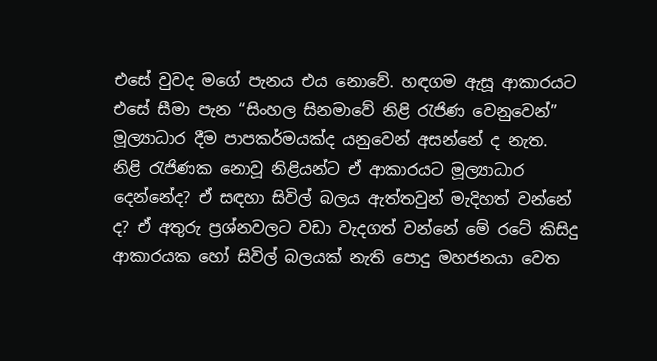එසේ වුවද මගේ පැනය එය නොවේ. හඳගම ඇසූ ආකාරයට එසේ සීමා පැන “සිංහල සිනමාවේ නිළි රැජිණ වෙනුවෙන්” මූල්‍යාධාර දීම පාපකර්මයක්ද යනුවෙන් අසන්නේ ද නැත. නිළි රැජිණක නොවූ නිළියන්ට ඒ ආකාරයට මූල්‍යාධාර දෙන්නේද? ඒ සඳහා සිවිල් බලය ඇත්තවුන් මැදිහත් වන්නේ ද? ඒ අතුරු ප්‍රශ්නවලට වඩා වැදගත් වන්නේ මේ රටේ කිසිදු ආකාරයක හෝ සිවිල් බලයක් නැති පොදු මහජනයා වෙත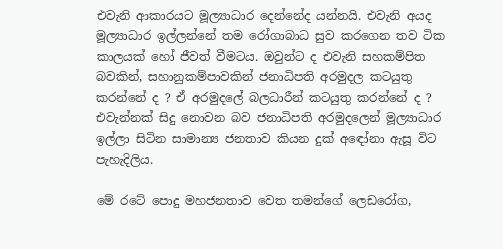එවැනි ආකාරයට මූල්‍යාධාර දෙන්නේද යන්නයි. එවැනි අයද මූල්‍යාධාර ඉල්ලන්නේ තම රෝගාබාධ සුව කරගෙන තව ටික කාලයක් හෝ ජීවත් වීමටය. ඔවුන්ට ද එවැනි සහකම්පිත බවකින්, සහානුකම්පාවකින් ජනාධිපති අරමුදල කටයුතු කරන්නේ ද ? ඒ අරමුදලේ බලධාරීන් කටයුතු කරන්නේ ද ? එවැන්නක් සිදු නොවන බව ජනාධිපති අරමුදලෙන් මූල්‍යාධාර ඉල්ලා සිටින සාමාන්‍ය ජනතාව කියන දුක් අඳෝනා ඇසූ විට පැහැදිලිය.

මේ රටේ පොදු මහජනතාව වෙත තමන්ගේ ලෙඩරෝග,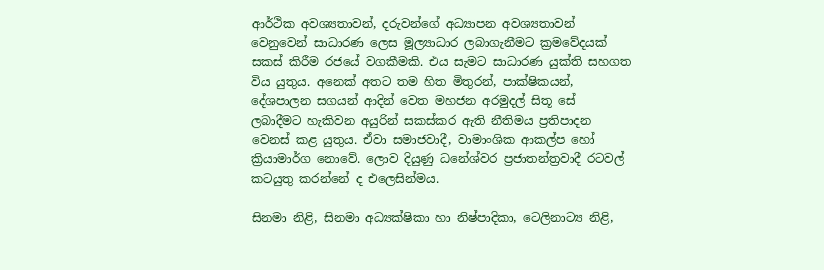ආර්ථික අවශ්‍යතාවන්, දරුවන්ගේ අධ්‍යාපන අවශ්‍යතාවන් වෙනුවෙන් සාධාරණ ලෙස මූල්‍යාධාර ලබාගැනීමට ක්‍රමවේදයක් සකස් කිරීම රජයේ වගකීමකි. එය සැමට සාධාරණ යුක්ති සහගත විය යුතුය. අනෙක් අතට තම හිත මිතුරන්, පාක්ෂිකයන්, දේශපාලන සගයන් ආදින් වෙත මහජන අරමුදල් සිතූ සේ ලබාදීමට හැකිවන අයුරින් සකස්කර ඇති නීතිමය ප්‍රතිපාදන වෙනස් කළ යුතුය. ඒවා සමාජවාදී, වාමාංශික ආකල්ප හෝ ක්‍රියාමාර්ග නොවේ. ලොව දියුණු ධනේශ්වර ප්‍රජාතන්ත්‍රවාදී රටවල් කටයුතු කරන්නේ ද එලෙසින්මය.

සිනමා නිළි, සිනමා අධ්‍යක්ෂිකා හා නිෂ්පාදිකා, ටෙලිනාට්‍ය නිළි,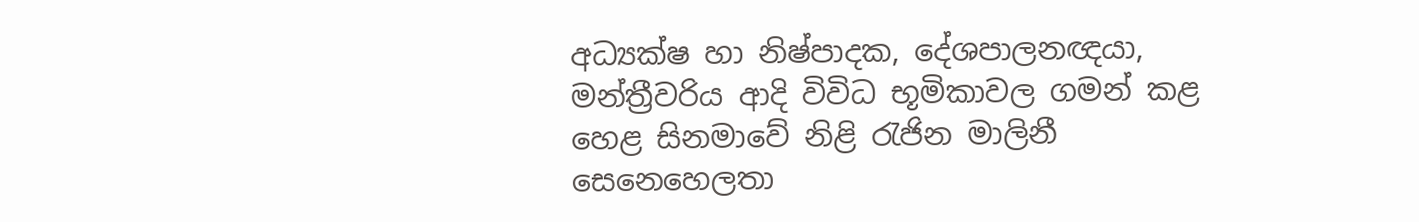අධ්‍යක්ෂ හා නිෂ්පාදක, දේශපාලනඥයා, මන්ත්‍රීවරිය ආදි විවිධ භූමිකාවල ගමන් කළ හෙළ සිනමාවේ නිළි රැජින මාලිනී සෙනෙහෙලතා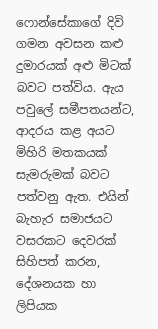ෆොන්සේකාගේ දිවි ගමන අවසන කළු‍ දුමාරයක් අළු‍ මිටක් බවට පත්විය. ඇය පවුලේ සමීපතයන්ට, ආදරය කළ අයට මිහිරි මතකයක් සැමරුමක් බවට පත්වනු ඇත. එයින් බැහැර සමාජයට වසරකට දෙවරක් සිහිපත් කරන, දේශනයක හා ලිපියක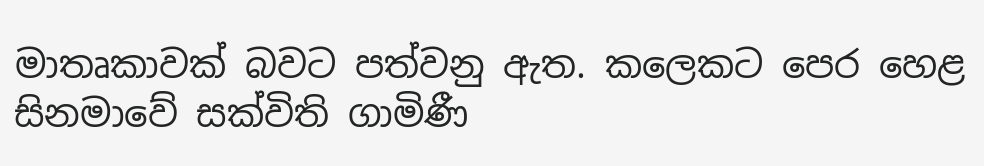මාතෘකාවක් බවට පත්වනු ඇත. කලෙකට පෙර හෙළ සිනමාවේ සක්විති ගාමිණී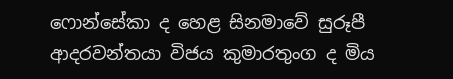ෆොන්සේකා ද හෙළ සිනමාවේ සුරූපී ආදරවන්තයා විජය කුමාරතුංග ද මිය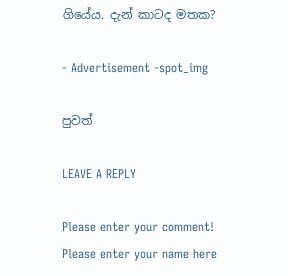ගියේය. දැන් කාටද මතක?

- Advertisement -spot_img

පුවත්

LEAVE A REPLY

Please enter your comment!
Please enter your name here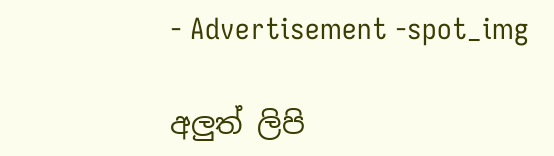- Advertisement -spot_img

අලුත් ලිපි